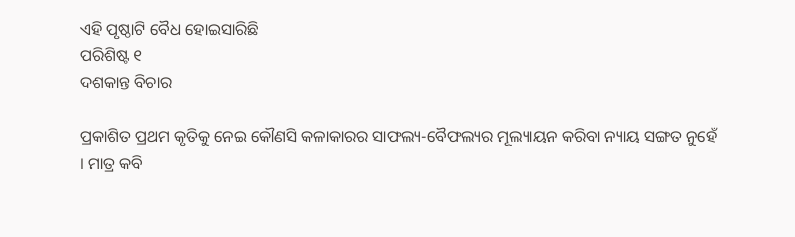ଏହି ପୃଷ୍ଠାଟି ବୈଧ ହୋଇସାରିଛି
ପରିଶିଷ୍ଟ ୧
ଦଶକାନ୍ତ ବିଚାର

ପ୍ରକାଶିତ ପ୍ରଥମ କୃତିକୁ ନେଇ କୌଣସି କଳାକାରର ସାଫଲ୍ୟ-ବୈଫଲ୍ୟର ମୂଲ୍ୟାୟନ କରିବା ନ୍ୟାୟ ସଙ୍ଗତ ନୁହେଁ । ମାତ୍ର କବି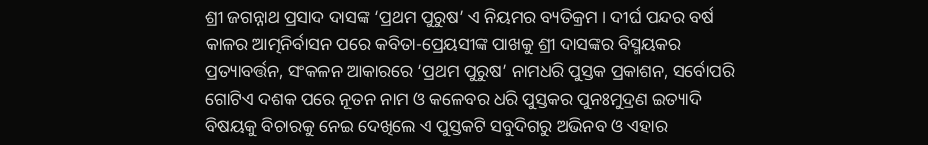ଶ୍ରୀ ଜଗନ୍ନାଥ ପ୍ରସାଦ ଦାସଙ୍କ ‘ପ୍ରଥମ ପୁରୁଷ’ ଏ ନିୟମର ବ୍ୟତିକ୍ରମ । ଦୀର୍ଘ ପନ୍ଦର ବର୍ଷ କାଳର ଆତ୍ମନିର୍ବାସନ ପରେ କବିତା-ପ୍ରେୟସୀଙ୍କ ପାଖକୁ ଶ୍ରୀ ଦାସଙ୍କର ବିସ୍ମୟକର ପ୍ରତ୍ୟାବର୍ତ୍ତନ, ସଂକଳନ ଆକାରରେ ‘ପ୍ରଥମ ପୁରୁଷ’ ନାମଧରି ପୁସ୍ତକ ପ୍ରକାଶନ, ସର୍ବୋପରି ଗୋଟିଏ ଦଶକ ପରେ ନୂତନ ନାମ ଓ କଳେବର ଧରି ପୁସ୍ତକର ପୁନଃମୁଦ୍ରଣ ଇତ୍ୟାଦି ବିଷୟକୁ ବିଚାରକୁ ନେଇ ଦେଖିଲେ ଏ ପୁସ୍ତକଟି ସବୁଦିଗରୁ ଅଭିନବ ଓ ଏହାର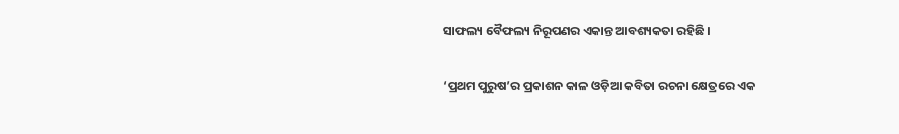ସାଫଲ୍ୟ ବୈଫଲ୍ୟ ନିରୂପଣର ଏକାନ୍ତ ଆବଶ୍ୟକତା ରହିଛି ।

‘ପ୍ରଥମ ପୁରୁଷ’ର ପ୍ରକାଶନ କାଳ ଓଡ଼ିଆ କବିତା ରଚନା କ୍ଷେତ୍ରରେ ଏକ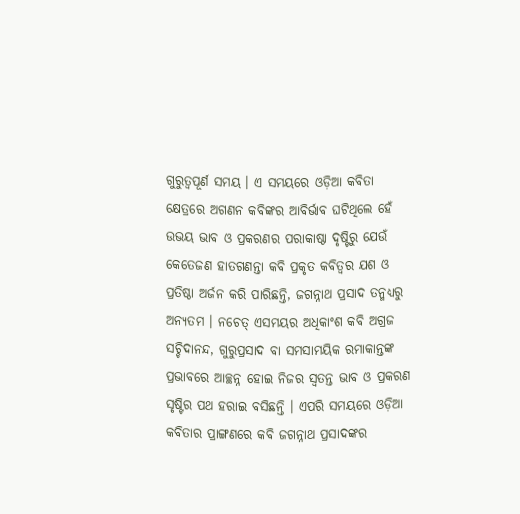ଗୁରୁତ୍ୱପୂର୍ଣ ସମୟ । ଏ ସମୟରେ ଓଡ଼ିଆ କବିତା କ୍ଷେତ୍ରରେ ଅଗଣନ କବିଙ୍କର ଆବିର୍ଭାବ ଘଟିଥିଲେ ହେଁ ଉଭୟ ଭାବ ଓ ପ୍ରକରଣର ପରାକାଷ୍ଠା ଦୃଷ୍ଟିରୁ ଯେଉଁ କେତେଜଣ ହାତଗଣନ୍ତା କବି ପ୍ରକୃତ କବିତ୍ୱର ଯଶ ଓ ପ୍ରତିଷ୍ଠା ଅର୍ଜନ କରି ପାରିଛନ୍ତି, ଜଗନ୍ନାଥ ପ୍ରସାଦ ତନ୍ମଧ୍ୟରୁ ଅନ୍ୟତମ । ନଚେତ୍ ଏସମୟର ଅଧିକାଂଶ କବି ଅଗ୍ରଜ ସଚ୍ଚିଦାନନ୍ଦ, ଗୁରୁପ୍ରସାଦ ବା ସମସାମୟିକ ରମାକାନ୍ତଙ୍କ ପ୍ରଭାବରେ ଆଚ୍ଛନ୍ନ ହୋଇ ନିଜର ସ୍ୱତନ୍ତ ଭାବ ଓ ପ୍ରକରଣ ସୃଷ୍ଟିର ପଥ ହରାଇ ବସିଛନ୍ତି । ଏପରି ସମୟରେ ଓଡ଼ିଆ କବିତାର ପ୍ରାଙ୍ଗଣରେ କବି ଜଗନ୍ନାଥ ପ୍ରସାଦଙ୍କର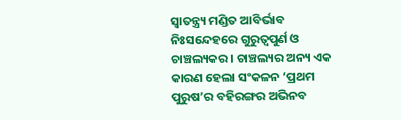ସ୍ୱାତନ୍ତ୍ର୍ୟ ମଣ୍ଡିତ ଆବିର୍ଭାବ ନିଃସନ୍ଦେହରେ ଗୁରୁତ୍ୱପୁର୍ଣ ଓ ଚାଞ୍ଚଲ୍ୟକର । ଚାଞ୍ଚଲ୍ୟର ଅନ୍ୟ ଏକ କାରଣ ହେଲା ସଂକଳନ ‘ପ୍ରଥମ ପୁରୁଷ’ର ବହିରଙ୍ଗର ଅଭିନବ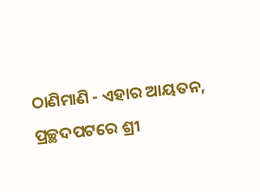ଠାଣିମାଣି - ଏହାର ଆୟତନ, ପ୍ରଚ୍ଛଦପଟରେ ଶ୍ରୀ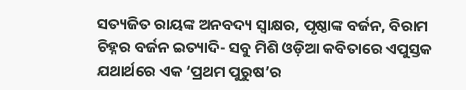ସତ୍ୟଜିତ ରାୟଙ୍କ ଅନବଦ୍ୟ ସ୍ୱାକ୍ଷର, ପୃଷ୍ଠାଙ୍କ ବର୍ଜନ, ବିରାମ ଚିହ୍ନର ବର୍ଜନ ଇତ୍ୟାଦି- ସବୁ ମିଶି ଓଡ଼ିଆ କବିତାରେ ଏପୁସ୍ତକ ଯଥାର୍ଥରେ ଏକ ‘ପ୍ରଥମ ପୁରୁଷ’ର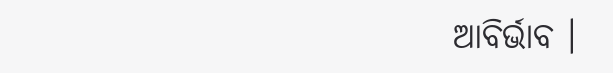ଆବିର୍ଭାବ ।